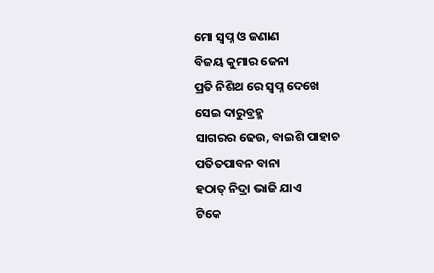ମୋ ସ୍ଵପ୍ନ ଓ ଜଣାଣ
ବିଜୟ କୁମାର ଜେନା
ପ୍ରତି ନିଶିଥ ରେ ସ୍ବପ୍ନ ଦେଖେ
ସେଇ ଦାରୁବ୍ରହ୍ମ
ସାଗରର ଢେଉ, ବାଇଶି ପାହାଚ
ପତିତପାବନ ବାନା
ହଠାତ୍ ନିଦ୍ରା ଭାଜି ଯାଏ
ଟିକେ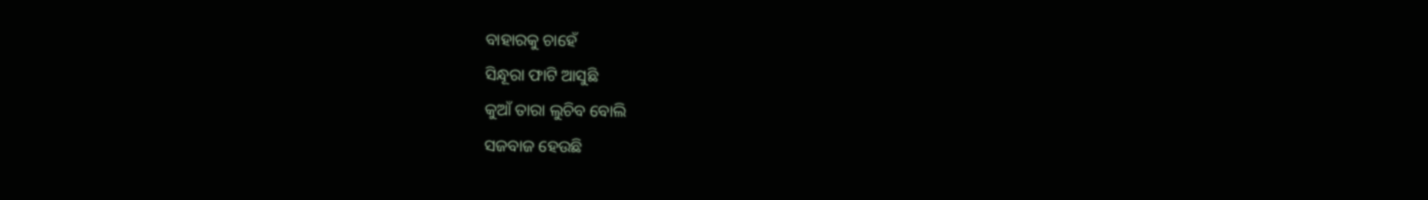ବାହାରକୁ ଚାହେଁ
ସିନ୍ଧୂରା ଫାଟି ଆସୁଛି
କୁଆଁ ତାରା ଲୁଚିବ ବୋଲି
ସଜବାଜ ହେଉଛି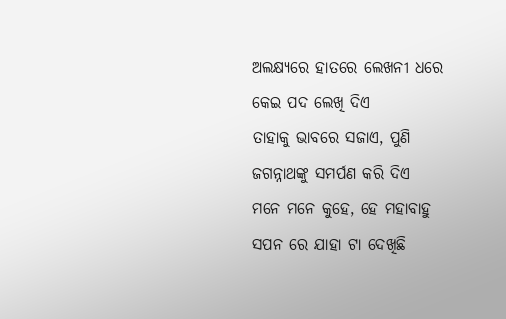ଅଲକ୍ଷ୍ୟରେ ହାତରେ ଲେଖନୀ ଧରେ
କେଇ ପଦ ଲେଖି ଦିଏ
ତାହାକୁ ଭାବରେ ସଜାଏ, ପୁଣି
ଜଗନ୍ନାଥଙ୍କୁ ସମର୍ପଣ କରି ଦିଏ
ମନେ ମନେ କୁହେ, ହେ ମହାବାହୁ
ସପନ ରେ ଯାହା ଟା ଦେଖିଛି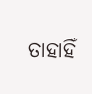ତାହାହିଁ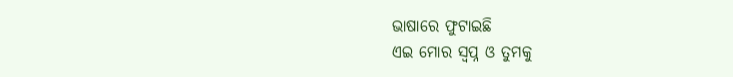ଭାଷାରେ ଫୁଟାଇଛି
ଏଇ ମୋର ସ୍ବପ୍ନ ଓ ତୁମକୁ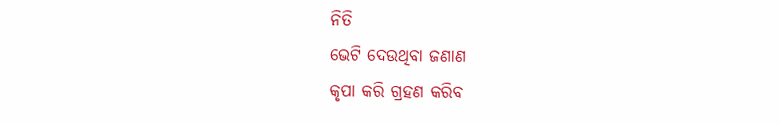ନିତି
ଭେଟି ଦେଉଥିବା ଜଣାଣ
କୃପା କରି ଗ୍ରହଣ କରିବ